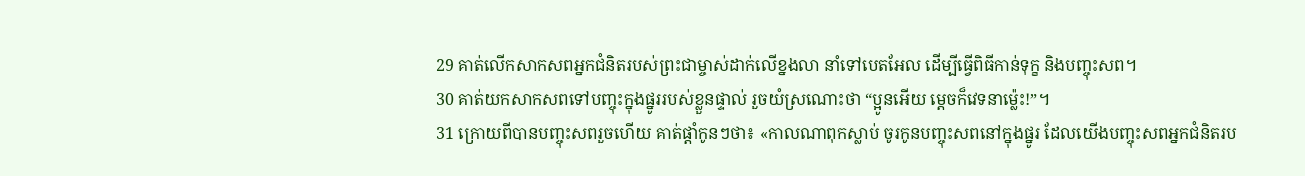29 គាត់លើកសាកសពអ្នកជំនិតរបស់ព្រះជាម្ចាស់ដាក់លើខ្នងលា នាំទៅបេតអែល ដើម្បីធ្វើពិធីកាន់ទុក្ខ និងបញ្ចុះសព។
30 គាត់យកសាកសពទៅបញ្ចុះក្នុងផ្នូររបស់ខ្លួនផ្ទាល់ រួចយំស្រណោះថា “ប្អូនអើយ ម្ដេចក៏វេទនាម៉្លេះ!”។
31 ក្រោយពីបានបញ្ចុះសពរួចហើយ គាត់ផ្ដាំកូនៗថា៖ «កាលណាពុកស្លាប់ ចូរកូនបញ្ចុះសពនៅក្នុងផ្នូរ ដែលយើងបញ្ចុះសពអ្នកជំនិតរប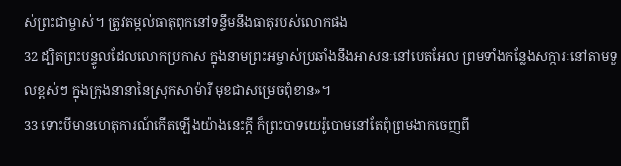ស់ព្រះជាម្ចាស់។ ត្រូវតម្កល់ធាតុពុកនៅទន្ទឹមនឹងធាតុរបស់លោកផង
32 ដ្បិតព្រះបន្ទូលដែលលោកប្រកាស ក្នុងនាមព្រះអម្ចាស់ប្រឆាំងនឹងអាសនៈនៅបេតអែល ព្រមទាំងកន្លែងសក្ការៈនៅតាមទួលខ្ពស់ៗ ក្នុងក្រុងនានានៃស្រុកសាម៉ារី មុខជាសម្រេចពុំខាន»។
33 ទោះបីមានហេតុការណ៍កើតឡើងយ៉ាងនេះក្ដី ក៏ព្រះបាទយេរ៉ូបោមនៅតែពុំព្រមងាកចេញពី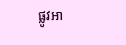ផ្លូវអា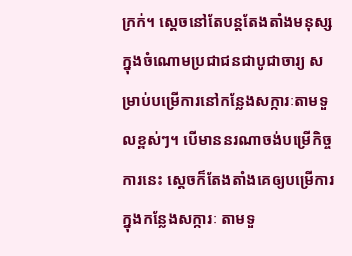ក្រក់។ ស្ដេចនៅតែបន្តតែងតាំងមនុស្សក្នុងចំណោមប្រជាជនជាបូជាចារ្យ សម្រាប់បម្រើការនៅកន្លែងសក្ការៈតាមទួលខ្ពស់ៗ។ បើមាននរណាចង់បម្រើកិច្ចការនេះ ស្ដេចក៏តែងតាំងគេឲ្យបម្រើការក្នុងកន្លែងសក្ការៈ តាមទួ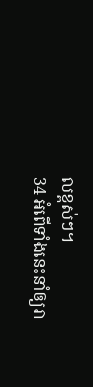លខ្ពស់ៗ។
34 អំពើទាំងនេះនាំឲ្យរា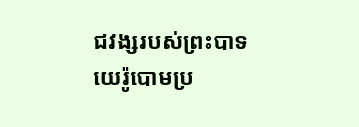ជវង្សរបស់ព្រះបាទយេរ៉ូបោមប្រ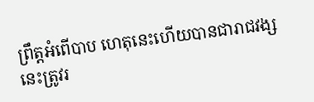ព្រឹត្តអំពើបាប ហេតុនេះហើយបានជារាជវង្សនេះត្រូវរ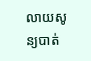លាយសូន្យបាត់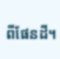ពីផែនដី។